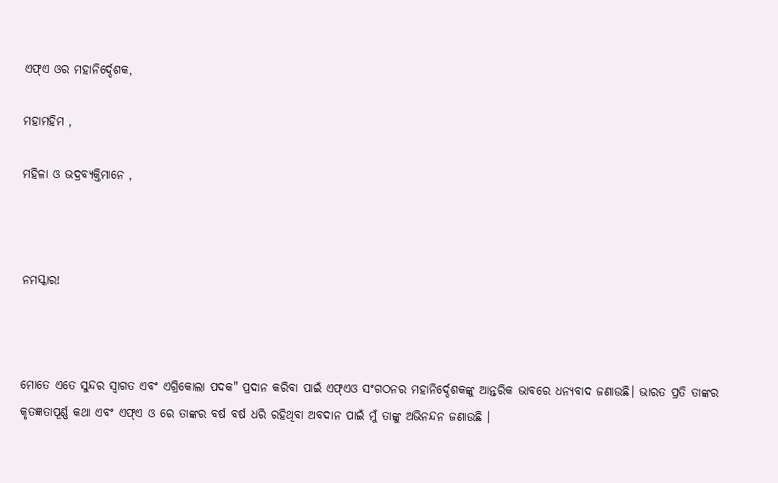ଏଫ୍ଏ ଓର ମହାନିର୍ଦ୍ଦେଶକ,

ମହାମହିମ ,

ମହିଳା ଓ ଭଦ୍ରବ୍ୟକ୍ତିମାନେ ,



ନମସ୍କାର!



ମୋତେ ଏତେ ସୁନ୍ଦର ସ୍ୱାଗତ ଏବଂ ଏଗ୍ରିକୋଲା ପଦକ" ପ୍ରଦାନ କରିବା ପାଇଁ ଏଫ୍ଏଓ ସଂଗଠନର ମହାନିର୍ଦ୍ଦେଶକଙ୍କୁ ଆନ୍ତରିକ ଭାବରେ ଧନ୍ୟବାଦ ଜଣାଉଛି। ଭାରତ ପ୍ରତି ତାଙ୍କର କୃତଜ୍ଞତାପୂର୍ଣ୍ଣ କଥା ଏବଂ ଏଫ୍ଏ ଓ ରେ ତାଙ୍କର ବର୍ଷ ବର୍ଷ ଧରି ରହିଥିବା ଅବଦାନ ପାଇଁ ମୁଁ ତାଙ୍କୁ ଅଭିନନ୍ଦନ ଜଣାଉଛି ।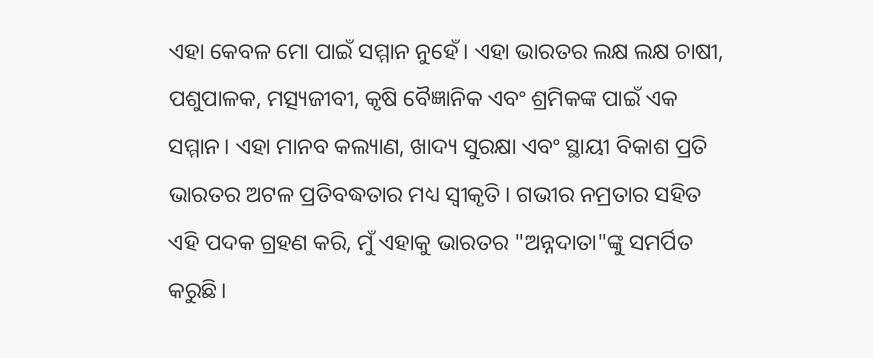ଏହା କେବଳ ମୋ ପାଇଁ ସମ୍ମାନ ନୁହେଁ। ଏହା ଭାରତର ଲକ୍ଷ ଲକ୍ଷ ଚାଷୀ, ପଶୁପାଳକ, ମତ୍ସ୍ୟଜୀବୀ, କୃଷି ବୈଜ୍ଞାନିକ ଏବଂ ଶ୍ରମିକଙ୍କ ପାଇଁ ଏକ ସମ୍ମାନ। ଏହା ମାନବ କଲ୍ୟାଣ, ଖାଦ୍ୟ ସୁରକ୍ଷା ଏବଂ ସ୍ଥାୟୀ ବିକାଶ ପ୍ରତି ଭାରତର ଅଟଳ ପ୍ରତିବଦ୍ଧତାର ମଧ୍ୟ ସ୍ୱୀକୃତି। ଗଭୀର ନମ୍ରତାର ସହିତ ଏହି ପଦକ ଗ୍ରହଣ କରି, ମୁଁ ଏହାକୁ ଭାରତର "ଅନ୍ନଦାତା"ଙ୍କୁ ସମର୍ପିତ କରୁଛି।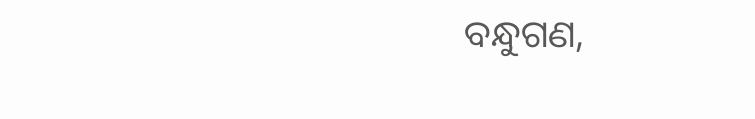ବନ୍ଧୁଗଣ,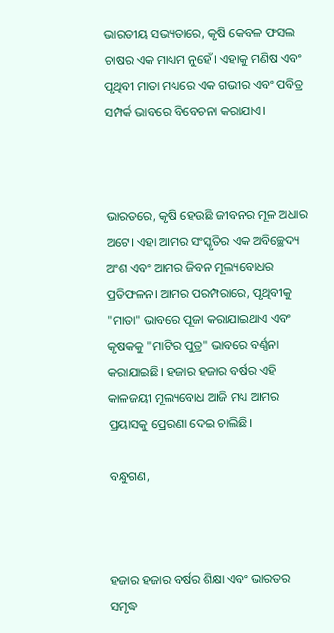ଭାରତୀୟ ସଭ୍ୟତାରେ, କୃଷି କେବଳ ଫସଲ ଚାଷର ଏକ ମାଧ୍ୟମ ନୁହେଁ। ଏହାକୁ ମଣିଷ ଏବଂ ପୃଥିବୀ ମାତା ମଧ୍ୟରେ ଏକ ଗଭୀର ଏବଂ ପବିତ୍ର ସମ୍ପର୍କ ଭାବରେ ବିବେଚନା କରାଯାଏ।



ଭାରତରେ, କୃଷି ହେଉଛି ଜୀବନର ମୂଳ ଅଧାର ଅଟେ। ଏହା ଆମର ସଂସ୍କୃତିର ଏକ ଅବିଚ୍ଛେଦ୍ୟ ଅଂଶ ଏବଂ ଆମର ଜିବନ ମୂଲ୍ୟବୋଧର ପ୍ରତିଫଳନ। ଆମର ପରମ୍ପରାରେ, ପୃଥିବୀକୁ "ମାତା" ଭାବରେ ପୂଜା କରାଯାଇଥାଏ ଏବଂ କୃଷକକୁ "ମାଟିର ପୁତ୍ର" ଭାବରେ ବର୍ଣ୍ଣନା କରାଯାଇଛି। ହଜାର ହଜାର ବର୍ଷର ଏହି କାଳଜୟୀ ମୂଲ୍ୟବୋଧ ଆଜି ମଧ୍ୟ ଆମର ପ୍ରୟାସକୁ ପ୍ରେରଣା ଦେଇ ଚାଲିଛି।

ବନ୍ଧୁଗଣ,



ହଜାର ହଜାର ବର୍ଷର ଶିକ୍ଷା ଏବଂ ଭାରତର ସମୃଦ୍ଧ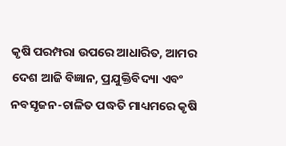କୃଷି ପରମ୍ପରା ଉପରେ ଆଧାରିତ, ଆମର ଦେଶ ଆଜି ବିଜ୍ଞାନ, ପ୍ରଯୁକ୍ତିବିଦ୍ୟା ଏବଂ ନବସୃଜନ-ଚାଳିତ ପଦ୍ଧତି ମାଧ୍ୟମରେ କୃଷି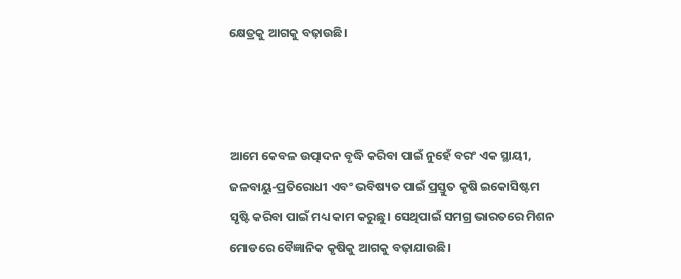କ୍ଷେତ୍ରକୁ ଆଗକୁ ବଢ଼ାଉଛି।



ଆମେ କେବଳ ଉତ୍ପାଦନ ବୃଦ୍ଧି କରିବା ପାଇଁ ନୁହେଁ ବରଂ ଏକ ସ୍ଥାୟୀ, ଜଳବାୟୁ-ପ୍ରତିରୋଧୀ ଏବଂ ଭବିଷ୍ୟତ ପାଇଁ ପ୍ରସ୍ତୁତ କୃଷି ଇକୋସିଷ୍ଟମ ସୃଷ୍ଟି କରିବା ପାଇଁ ମଧ୍ୟ କାମ କରୁଛୁ। ସେଥିପାଇଁ ସମଗ୍ର ଭାରତରେ ମିଶନ ମୋଡରେ ବୈଜ୍ଞାନିକ କୃଷିକୁ ଆଗକୁ ବଢ଼ାଯାଉଛି।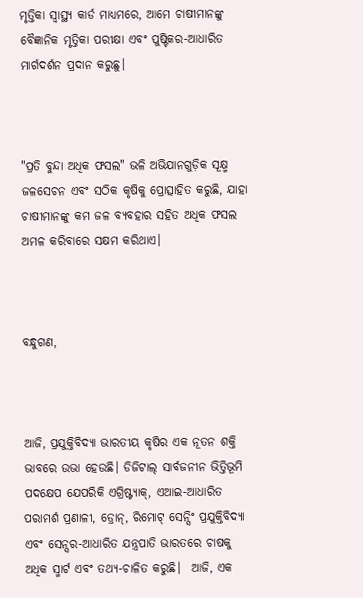ମୃତ୍ତିକା ସ୍ୱାସ୍ଥ୍ୟ କାର୍ଡ ମାଧ୍ୟମରେ, ଆମେ ଚାଷୀମାନଙ୍କୁ ବୈଜ୍ଞାନିକ ମୃତ୍ତିକା ପରୀକ୍ଷା ଏବଂ ପୁଷ୍ଟିକର-ଆଧାରିତ ମାର୍ଗଦର୍ଶନ ପ୍ରଦାନ କରୁଛୁ।



"ପ୍ରତି ବୁନ୍ଦା ଅଧିକ ଫସଲ" ଭଳି ଅଭିଯାନଗୁଡ଼ିକ ସୂକ୍ଷ୍ମ ଜଳସେଚନ ଏବଂ ସଠିକ କୃଷିକୁ ପ୍ରୋତ୍ସାହିତ କରୁଛି, ଯାହା ଚାଷୀମାନଙ୍କୁ କମ ଜଳ ବ୍ୟବହାର ସହିତ ଅଧିକ ଫସଲ ଅମଳ କରିବାରେ ସକ୍ଷମ କରିଥାଏ।



ବନ୍ଧୁଗଣ,



ଆଜି, ପ୍ରଯୁକ୍ତିବିଦ୍ୟା ଭାରତୀୟ କୃଷିର ଏକ ନୂତନ ଶକ୍ତି ଭାବରେ ଉଭା ହେଉଛି। ଡିଜିଟାଲ୍ ସାର୍ବଜନୀନ ଭିତ୍ତିଭୂମି ପଦକ୍ଷେପ ଯେପରିକି ଏଗ୍ରିଷ୍ଟ୍ୟାକ୍, ଏଆଇ-ଆଧାରିତ ପରାମର୍ଶ ପ୍ରଣାଳୀ, ଡ୍ରୋନ୍, ରିମୋଟ୍ ସେନ୍ସିଂ ପ୍ରଯୁକ୍ତିବିଦ୍ୟା ଏବଂ ସେନ୍ସର-ଆଧାରିତ ଯନ୍ତ୍ରପାତି ଭାରତରେ ଚାଷକୁ ଅଧିକ ସ୍ମାର୍ଟ ଏବଂ ତଥ୍ୟ-ଚାଳିତ କରୁଛି।  ଆଜି, ଏକ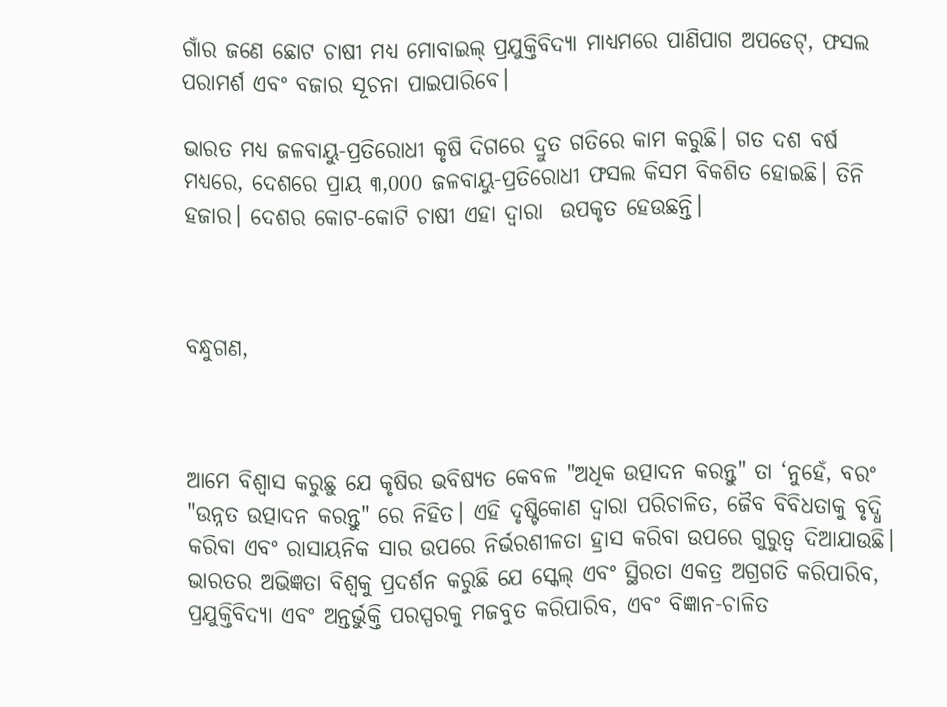ଗାଁର ଜଣେ ଛୋଟ ଚାଷୀ ମଧ୍ୟ ମୋବାଇଲ୍ ପ୍ରଯୁକ୍ତିବିଦ୍ୟା ମାଧ୍ୟମରେ ପାଣିପାଗ ଅପଡେଟ୍, ଫସଲ ପରାମର୍ଶ ଏବଂ ବଜାର ସୂଚନା ପାଇପାରିବେ।

ଭାରତ ମଧ୍ୟ ଜଳବାୟୁ-ପ୍ରତିରୋଧୀ କୃଷି ଦିଗରେ ଦ୍ରୁତ ଗତିରେ କାମ କରୁଛି। ଗତ ଦଶ ବର୍ଷ ମଧ୍ୟରେ, ଦେଶରେ ପ୍ରାୟ ୩,000 ଜଳବାୟୁ-ପ୍ରତିରୋଧୀ ଫସଲ କିସମ ବିକଶିତ ହୋଇଛି। ତିନି ହଜାର। ଦେଶର କୋଟ-କୋଟି ଚାଷୀ ଏହା ଦ୍ବାରା  ଉପକୃତ ହେଉଛନ୍ତି।



ବନ୍ଧୁଗଣ,



ଆମେ ବିଶ୍ୱାସ କରୁଛୁ ଯେ କୃଷିର ଭବିଷ୍ୟତ କେବଳ "ଅଧିକ ଉତ୍ପାଦନ କରନ୍ତୁ" ତା ‘ନୁହେଁ, ବରଂ "ଉନ୍ନତ ଉତ୍ପାଦନ କରନ୍ତୁ" ରେ ନିହିତ। ଏହି ଦୃଷ୍ଟିକୋଣ ଦ୍ୱାରା ପରିଚାଳିତ, ଜୈବ ବିବିଧତାକୁ ବୃଦ୍ଧି କରିବା ଏବଂ ରାସାୟନିକ ସାର ଉପରେ ନିର୍ଭରଶୀଳତା ହ୍ରାସ କରିବା ଉପରେ ଗୁରୁତ୍ୱ ଦିଆଯାଉଛି।  ଭାରତର ଅଭିଜ୍ଞତା ବିଶ୍ୱକୁ ପ୍ରଦର୍ଶନ କରୁଛି ଯେ ସ୍କେଲ୍ ଏବଂ ସ୍ଥିରତା ଏକତ୍ର ଅଗ୍ରଗତି କରିପାରିବ, ପ୍ରଯୁକ୍ତିବିଦ୍ୟା ଏବଂ ଅନ୍ତର୍ଭୁକ୍ତି ପରସ୍ପରକୁ ମଜବୁତ କରିପାରିବ, ଏବଂ ବିଜ୍ଞାନ-ଚାଳିତ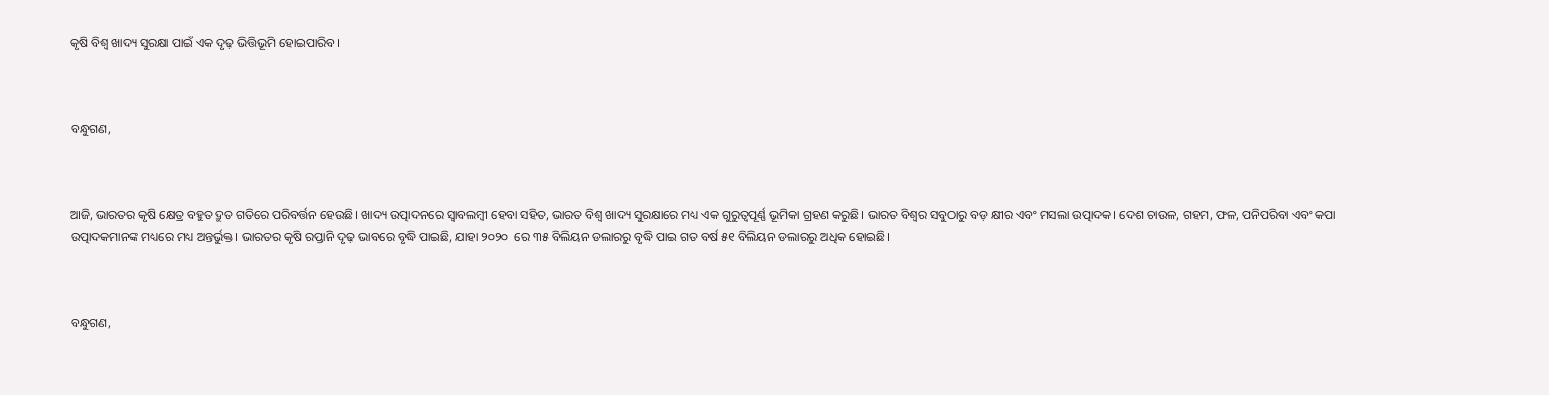କୃଷି ବିଶ୍ୱ ଖାଦ୍ୟ ସୁରକ୍ଷା ପାଇଁ ଏକ ଦୃଢ଼ ଭିତ୍ତିଭୂମି ହୋଇପାରିବ।



ବନ୍ଧୁଗଣ,



ଆଜି, ଭାରତର କୃଷି କ୍ଷେତ୍ର ବହୁତ ଦ୍ରୁତ ଗତିରେ ପରିବର୍ତ୍ତନ ହେଉଛି। ଖାଦ୍ୟ ଉତ୍ପାଦନରେ ସ୍ୱାବଲମ୍ବୀ ହେବା ସହିତ, ଭାରତ ବିଶ୍ୱ ଖାଦ୍ୟ ସୁରକ୍ଷାରେ ମଧ୍ୟ ଏକ ଗୁରୁତ୍ୱପୂର୍ଣ୍ଣ ଭୂମିକା ଗ୍ରହଣ କରୁଛି। ଭାରତ ବିଶ୍ୱର ସବୁଠାରୁ ବଡ଼ କ୍ଷୀର ଏବଂ ମସଲା ଉତ୍ପାଦକ। ଦେଶ ଚାଉଳ, ଗହମ, ଫଳ, ପନିପରିବା ଏବଂ କପା ଉତ୍ପାଦକମାନଙ୍କ ମଧ୍ୟରେ ମଧ୍ୟ ଅନ୍ତର୍ଭୁକ୍ତ। ଭାରତର କୃଷି ରପ୍ତାନି ଦୃଢ଼ ଭାବରେ ବୃଦ୍ଧି ପାଇଛି, ଯାହା ୨୦୨୦  ରେ ୩୫ ବିଲିୟନ ଡଲାରରୁ ବୃଦ୍ଧି ପାଇ ଗତ ବର୍ଷ ୫୧ ବିଲିୟନ ଡଲାରରୁ ଅଧିକ ହୋଇଛି।



ବନ୍ଧୁଗଣ,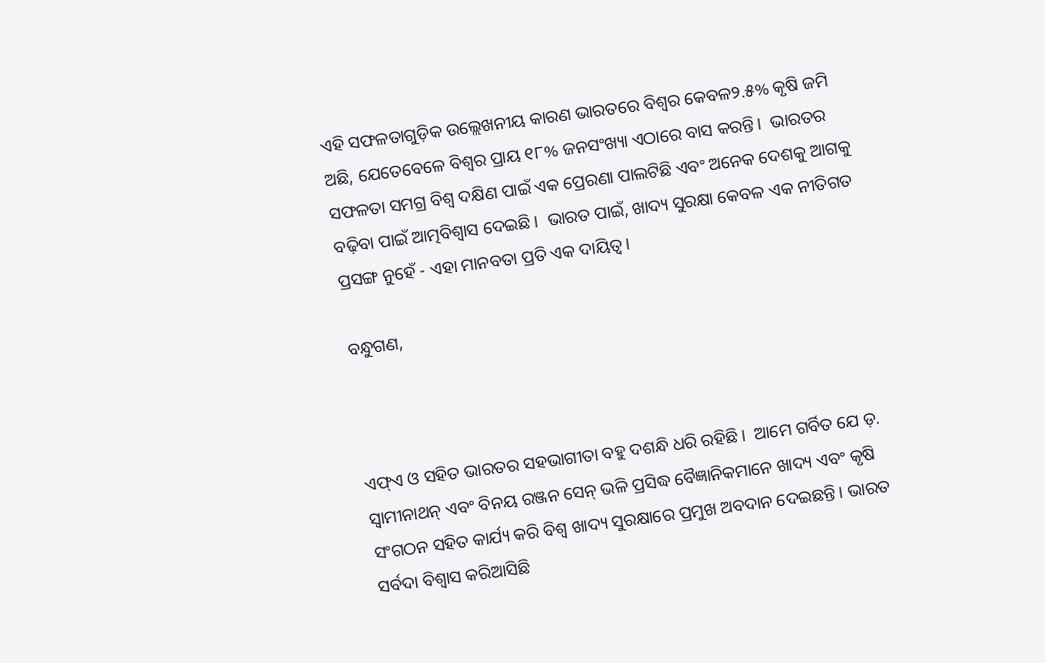ଏହି ସଫଳତାଗୁଡ଼ିକ ଉଲ୍ଲେଖନୀୟ କାରଣ ଭାରତରେ ବିଶ୍ୱର କେବଳ୨.୫% କୃଷି ଜମି ଅଛି, ଯେତେବେଳେ ବିଶ୍ୱର ପ୍ରାୟ ୧୮% ଜନସଂଖ୍ୟା ଏଠାରେ ବାସ କରନ୍ତି।  ଭାରତର ସଫଳତା ସମଗ୍ର ବିଶ୍ୱ ଦକ୍ଷିଣ ପାଇଁ ଏକ ପ୍ରେରଣା ପାଲଟିଛି ଏବଂ ଅନେକ ଦେଶକୁ ଆଗକୁ ବଢ଼ିବା ପାଇଁ ଆତ୍ମବିଶ୍ୱାସ ଦେଇଛି।  ଭାରତ ପାଇଁ, ଖାଦ୍ୟ ସୁରକ୍ଷା କେବଳ ଏକ ନୀତିଗତ ପ୍ରସଙ୍ଗ ନୁହେଁ - ଏହା ମାନବତା ପ୍ରତି ଏକ ଦାୟିତ୍ୱ।

ବନ୍ଧୁଗଣ,



ଏଫ୍ଏ ଓ ସହିତ ଭାରତର ସହଭାଗୀତା ବହୁ ଦଶନ୍ଧି ଧରି ରହିଛି।  ଆମେ ଗର୍ବିତ ଯେ ଡ଼. ସ୍ୱାମୀନାଥନ୍ ଏବଂ ବିନୟ ରଞ୍ଜନ ସେନ୍ ଭଳି ପ୍ରସିଦ୍ଧ ବୈଜ୍ଞାନିକମାନେ ଖାଦ୍ୟ ଏବଂ କୃଷି ସଂଗଠନ ସହିତ କାର୍ଯ୍ୟ କରି ବିଶ୍ୱ ଖାଦ୍ୟ ସୁରକ୍ଷାରେ ପ୍ରମୁଖ ଅବଦାନ ଦେଇଛନ୍ତି। ଭାରତ ସର୍ବଦା ବିଶ୍ୱାସ କରିଆସିଛି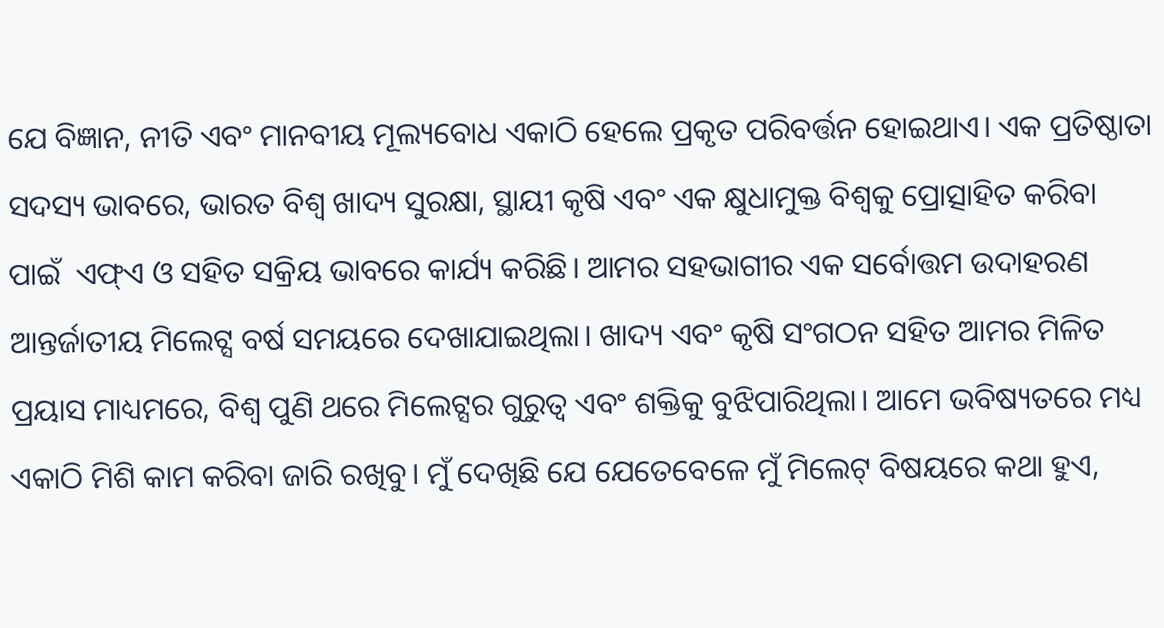ଯେ ବିଜ୍ଞାନ, ନୀତି ଏବଂ ମାନବୀୟ ମୂଲ୍ୟବୋଧ ଏକାଠି ହେଲେ ପ୍ରକୃତ ପରିବର୍ତ୍ତନ ହୋଇଥାଏ। ଏକ ପ୍ରତିଷ୍ଠାତା ସଦସ୍ୟ ଭାବରେ, ଭାରତ ବିଶ୍ୱ ଖାଦ୍ୟ ସୁରକ୍ଷା, ସ୍ଥାୟୀ କୃଷି ଏବଂ ଏକ କ୍ଷୁଧାମୁକ୍ତ ବିଶ୍ୱକୁ ପ୍ରୋତ୍ସାହିତ କରିବା ପାଇଁ  ଏଫ୍ଏ ଓ ସହିତ ସକ୍ରିୟ ଭାବରେ କାର୍ଯ୍ୟ କରିଛି। ଆମର ସହଭାଗୀର ଏକ ସର୍ବୋତ୍ତମ ଉଦାହରଣ ଆନ୍ତର୍ଜାତୀୟ ମିଲେଟ୍ସ ବର୍ଷ ସମୟରେ ଦେଖାଯାଇଥିଲା। ଖାଦ୍ୟ ଏବଂ କୃଷି ସଂଗଠନ ସହିତ ଆମର ମିଳିତ ପ୍ରୟାସ ମାଧ୍ୟମରେ, ବିଶ୍ୱ ପୁଣି ଥରେ ମିଲେଟ୍ସର ଗୁରୁତ୍ୱ ଏବଂ ଶକ୍ତିକୁ ବୁଝିପାରିଥିଲା। ଆମେ ଭବିଷ୍ୟତରେ ମଧ୍ୟ ଏକାଠି ମିଶି କାମ କରିବା ଜାରି ରଖିବୁ। ମୁଁ ଦେଖିଛି ଯେ ଯେତେବେଳେ ମୁଁ ମିଲେଟ୍ ବିଷୟରେ କଥା ହୁଏ,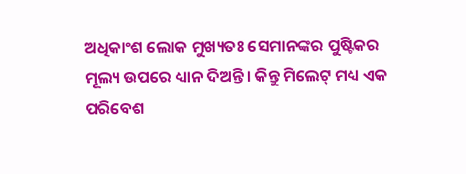ଅଧିକାଂଶ ଲୋକ ମୁଖ୍ୟତଃ ସେମାନଙ୍କର ପୁଷ୍ଟିକର ମୂଲ୍ୟ ଉପରେ ଧ୍ୟାନ ଦିଅନ୍ତି। କିନ୍ତୁ ମିଲେଟ୍ ମଧ୍ୟ ଏକ ପରିବେଶ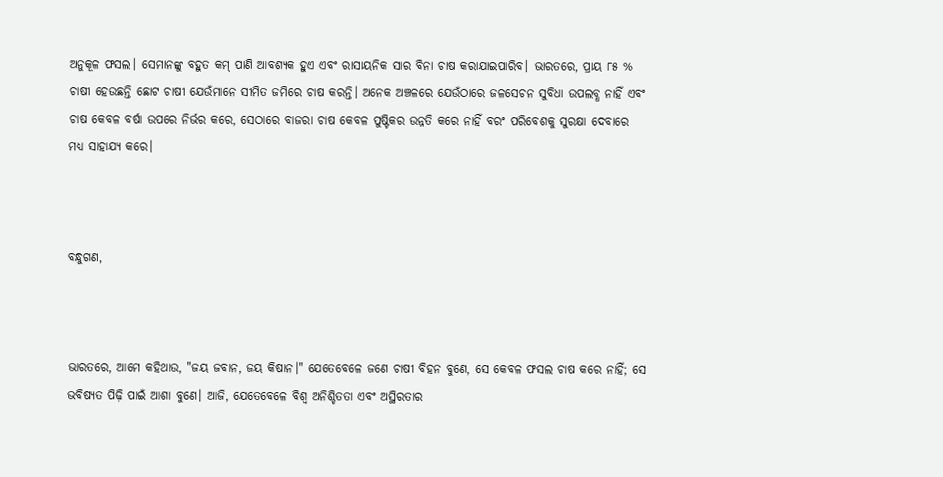ଅନୁକୂଳ ଫସଲ। ସେମାନଙ୍କୁ ବହୁତ କମ୍ ପାଣି ଆବଶ୍ୟକ ହୁଏ ଏବଂ ରାସାୟନିକ ସାର ବିନା ଚାଷ କରାଯାଇପାରିବ। ଭାରତରେ, ପ୍ରାୟ ୮୫ % ଚାଷୀ ହେଉଛନ୍ତି ଛୋଟ ଚାଷୀ ଯେଉଁମାନେ ସୀମିତ ଜମିରେ ଚାଷ କରନ୍ତି। ଅନେକ ଅଞ୍ଚଳରେ ଯେଉଁଠାରେ ଜଳସେଚନ ସୁବିଧା ଉପଲବ୍ଧ ନାହିଁ ଏବଂ ଚାଷ କେବଳ ବର୍ଷା ଉପରେ ନିର୍ଭର କରେ, ସେଠାରେ ବାଜରା ଚାଷ କେବଳ ପୁଷ୍ଟିକର ଉନ୍ନତି କରେ ନାହିଁ ବରଂ ପରିବେଶକୁ ସୁରକ୍ଷା ଦେବାରେ ମଧ୍ୟ ସାହାଯ୍ୟ କରେ।



ବନ୍ଧୁଗଣ,



ଭାରତରେ, ଆମେ କହିଥାଉ, "ଜୟ ଜବାନ, ଜୟ କିଷାନ।" ଯେତେବେଳେ ଜଣେ ଚାଷୀ ବିହନ ବୁଣେ, ସେ କେବଳ ଫସଲ ଚାଷ କରେ ନାହିଁ; ସେ ଭବିଷ୍ୟତ ପିଢ଼ି ପାଇଁ ଆଶା ବୁଣେ। ଆଜି, ଯେତେବେଳେ ବିଶ୍ୱ ଅନିଶ୍ଚିତତା ଏବଂ ଅସ୍ଥିରତାର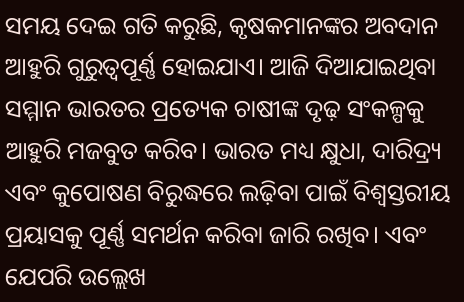ସମୟ ଦେଇ ଗତି କରୁଛି, କୃଷକମାନଙ୍କର ଅବଦାନ ଆହୁରି ଗୁରୁତ୍ୱପୂର୍ଣ୍ଣ ହୋଇଯାଏ। ଆଜି ଦିଆଯାଇଥିବା ସମ୍ମାନ ଭାରତର ପ୍ରତ୍ୟେକ ଚାଷୀଙ୍କ ଦୃଢ଼ ସଂକଳ୍ପକୁ ଆହୁରି ମଜବୁତ କରିବ। ଭାରତ ମଧ୍ୟ କ୍ଷୁଧା, ଦାରିଦ୍ର୍ୟ ଏବଂ କୁପୋଷଣ ବିରୁଦ୍ଧରେ ଲଢ଼ିବା ପାଇଁ ବିଶ୍ୱସ୍ତରୀୟ ପ୍ରୟାସକୁ ପୂର୍ଣ୍ଣ ସମର୍ଥନ କରିବା ଜାରି ରଖିବ। ଏବଂ ଯେପରି ଉଲ୍ଲେଖ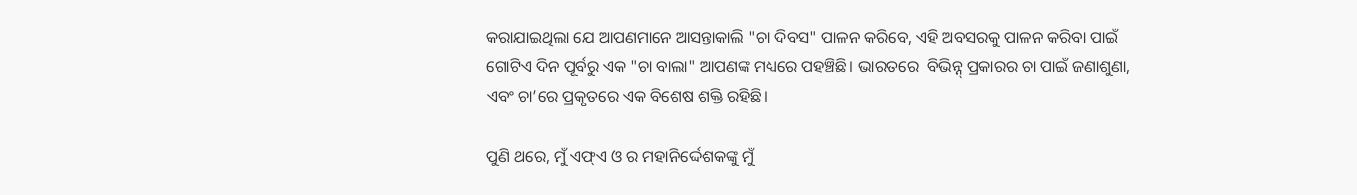କରାଯାଇଥିଲା ଯେ ଆପଣମାନେ ଆସନ୍ତାକାଲି "ଚା ଦିବସ" ପାଳନ କରିବେ, ଏହି ଅବସରକୁ ପାଳନ କରିବା ପାଇଁ ଗୋଟିଏ ଦିନ ପୂର୍ବରୁ ଏକ "ଚା ବାଲା" ଆପଣଙ୍କ ମଧ୍ୟରେ ପହଞ୍ଚିଛି। ଭାରତରେ  ବିଭିନ୍ନ୍ ପ୍ରକାରର ଚା ପାଇଁ ଜଣାଶୁଣା, ଏବଂ ଚା’ରେ ପ୍ରକୃତରେ ଏକ ବିଶେଷ ଶକ୍ତି ରହିଛି।

ପୁଣି ଥରେ, ମୁଁ ଏଫ୍ଏ ଓ ର ମହାନିର୍ଦ୍ଦେଶକଙ୍କୁ ମୁଁ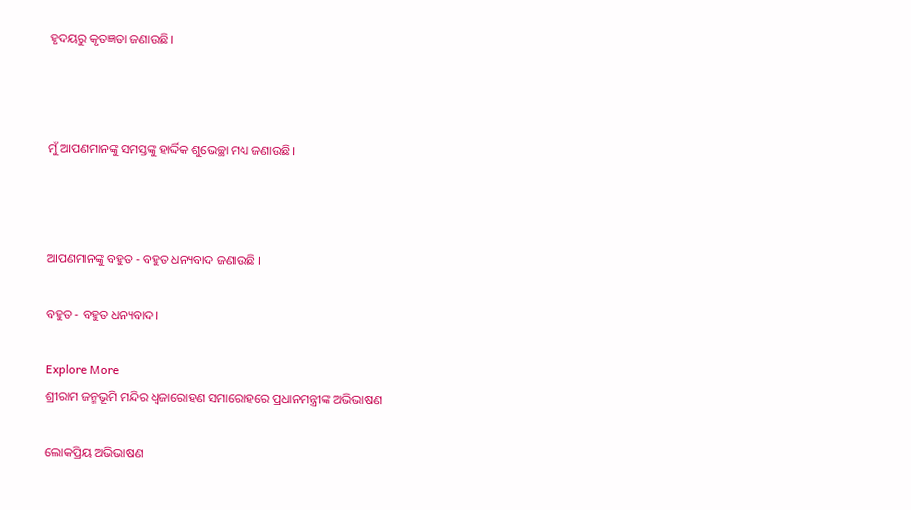ହୃଦୟରୁ କୃତଜ୍ଞତା ଜଣାଉଛି।



ମୁଁ ଆପଣମାନଙ୍କୁ ସମସ୍ତଙ୍କୁ ହାର୍ଦ୍ଦିକ ଶୁଭେଚ୍ଛା ମଧ୍ୟ ଜଣାଉଛି।



ଆପଣମାନଙ୍କୁ ବହୁତ - ବହୁତ ଧନ୍ୟବାଦ ଜଣାଉଛି ।

ବହୁତ - ବହୁତ ଧନ୍ୟବାଦ।

Explore More
ଶ୍ରୀରାମ ଜନ୍ମଭୂମି ମନ୍ଦିର ଧ୍ଵଜାରୋହଣ ସମାରୋହରେ ପ୍ରଧାନମନ୍ତ୍ରୀଙ୍କ ଅଭିଭାଷଣ

ଲୋକପ୍ରିୟ ଅଭିଭାଷଣ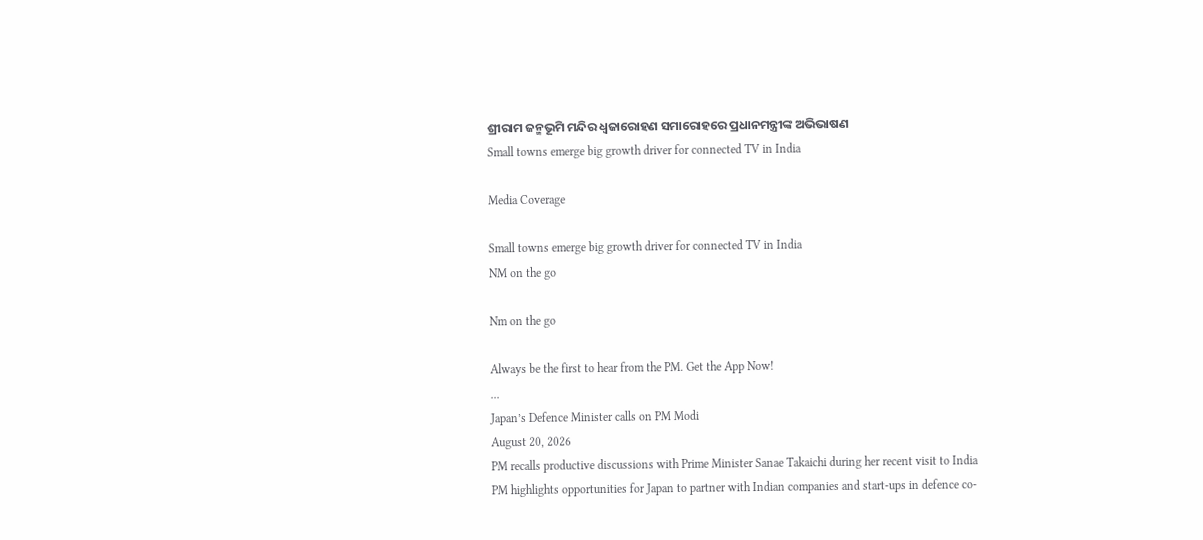ଶ୍ରୀରାମ ଜନ୍ମଭୂମି ମନ୍ଦିର ଧ୍ଵଜାରୋହଣ ସମାରୋହରେ ପ୍ରଧାନମନ୍ତ୍ରୀଙ୍କ ଅଭିଭାଷଣ
Small towns emerge big growth driver for connected TV in India

Media Coverage

Small towns emerge big growth driver for connected TV in India
NM on the go

Nm on the go

Always be the first to hear from the PM. Get the App Now!
...
Japan’s Defence Minister calls on PM Modi
August 20, 2026
PM recalls productive discussions with Prime Minister Sanae Takaichi during her recent visit to India
PM highlights opportunities for Japan to partner with Indian companies and start-ups in defence co-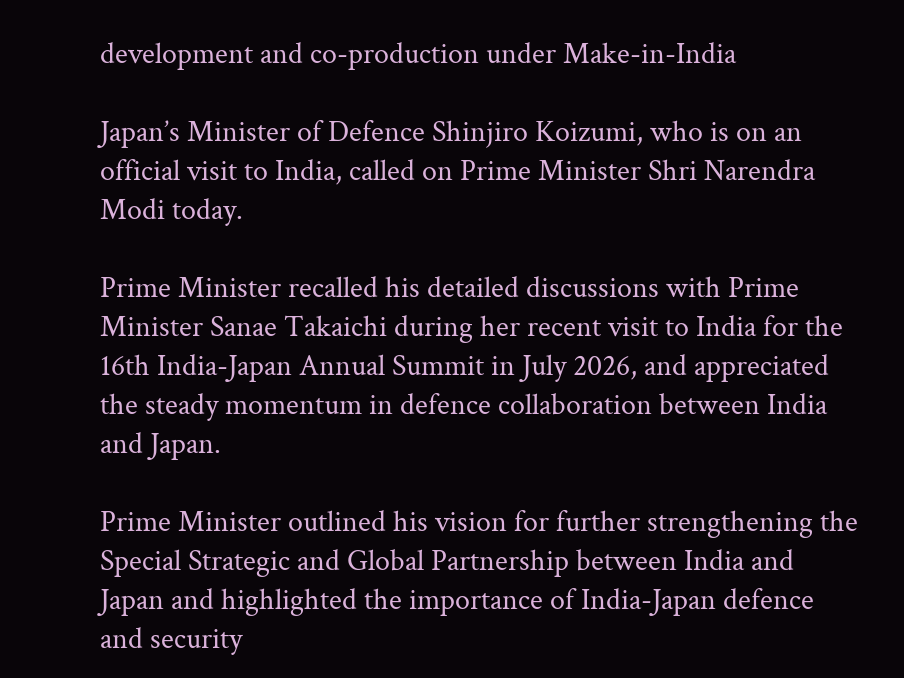development and co-production under Make-in-India

Japan’s Minister of Defence Shinjiro Koizumi, who is on an official visit to India, called on Prime Minister Shri Narendra Modi today.

Prime Minister recalled his detailed discussions with Prime Minister Sanae Takaichi during her recent visit to India for the 16th India-Japan Annual Summit in July 2026, and appreciated the steady momentum in defence collaboration between India and Japan.

Prime Minister outlined his vision for further strengthening the Special Strategic and Global Partnership between India and Japan and highlighted the importance of India-Japan defence and security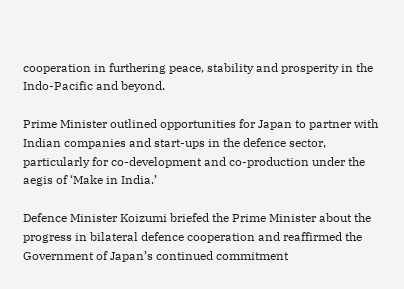cooperation in furthering peace, stability and prosperity in the Indo-Pacific and beyond.

Prime Minister outlined opportunities for Japan to partner with Indian companies and start-ups in the defence sector, particularly for co-development and co-production under the aegis of ‘Make in India.’

Defence Minister Koizumi briefed the Prime Minister about the progress in bilateral defence cooperation and reaffirmed the Government of Japan’s continued commitment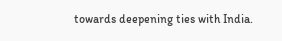towards deepening ties with India.